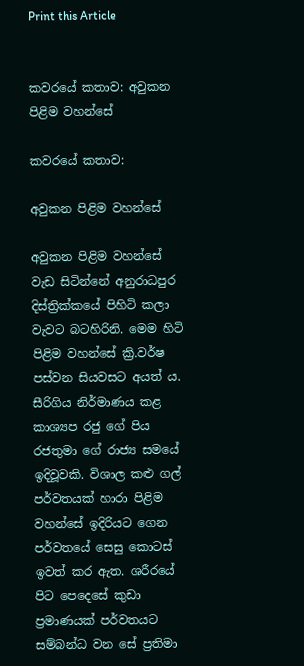Print this Article


කවරයේ කතාව: අවුකන පිළිම වහන්සේ

කවරයේ කතාව:

අවුකන පිළිම වහන්සේ

අවුකන පිළිම වහන්සේ වැඩ සිටින්නේ අනුරාධපුර දිස්ත්‍රික්කයේ පිහිටි කලා වැවට බටහිරිනි. මෙම හිටි පිළිම වහන්සේ ක්‍රි.වර්ෂ පස්වන සියවසට අයත් ය. සීරිගිය නිර්මාණය කළ කාශ්‍යප රජු ගේ පිය රජතුමා ගේ රාජ්‍ය සමයේ ඉදිවූවකි. විශාල කළු ගල් පර්වතයක් හාරා පිළිම වහන්සේ ඉදිරියට ගෙන පර්වතයේ සෙසු කොටස් ඉවත් කර ඇත. ශරීරයේ පිට පෙදෙසේ කුඩා ප්‍රමාණයක් පර්වතයට සම්බන්ධ වන සේ ප්‍රතිමා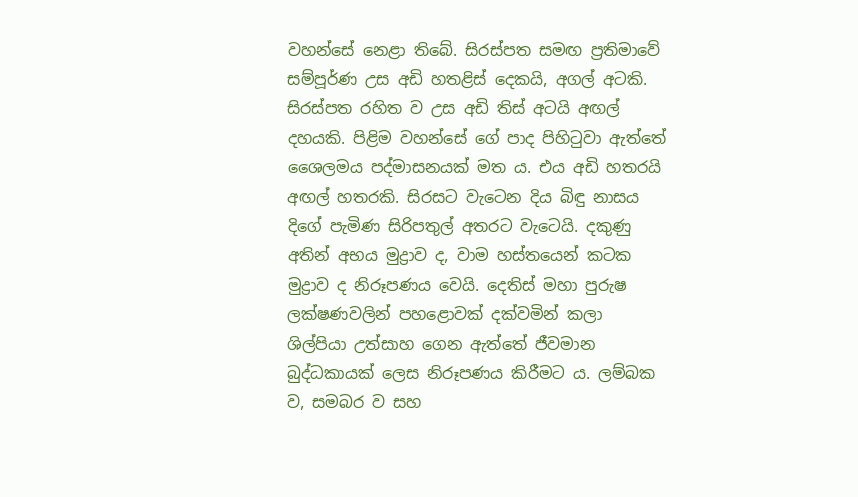වහන්සේ නෙළා තිබේ. සිරස්පත සමඟ ප්‍රතිමාවේ සම්පූර්ණ උස අඩි හතළිස් දෙකයි, අගල් අටකි. සිරස්පත රහිත ව උස අඩි තිස් අටයි අඟල් දහයකි. පිළිම වහන්සේ ගේ පාද පිහිටුවා ඇත්තේ ශෛලමය පද්මාසනයක් මත ය. එය අඩි හතරයි අඟල් හතරකි. සිරසට වැටෙන දිය බිඳු නාසය දිගේ පැමිණ සිරිපතුල් අතරට වැටෙයි. දකුණු අතින් අභය මුද්‍රාව ද, වාම හස්තයෙන් කටක මුද්‍රාව ද නිරූපණය වෙයි. දෙතිස් මහා පුරුෂ ලක්ෂණවලින් පහළොවක් දක්වමින් කලා ශිල්පියා උත්සාහ ගෙන ඇත්තේ ජීවමාන බුද්ධකායක් ලෙස නිරූපණය කිරීමට ය. ලම්බක ව, සමබර ව සහ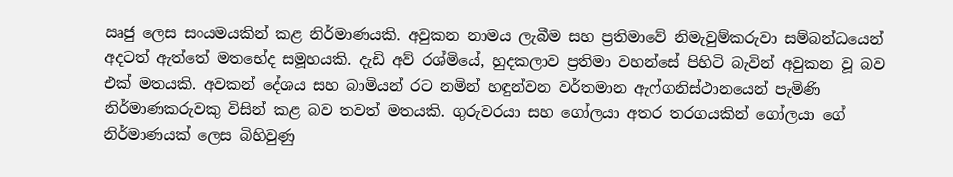ඍජු ලෙස සංයමයකින් කළ නිර්මාණයකි. අවුකන නාමය ලැබීම සහ ප්‍රතිමාවේ නිමැවුම්කරුවා සම්බන්ධයෙන් අදටත් ඇත්තේ මතභේද සමූහයකි. දැඩි අව් රශ්මියේ, හුදකලාව ප්‍රතිමා වහන්සේ පිහිටි බැවින් අවුකන වූ බව එක් මතයකි. අවකන් දේශය සහ බාමියන් රට නමින් හඳුන්වන වර්තමාන ඇෆ්ගනිස්ථානයෙන් පැමිණි නිර්මාණකරුවකු විසින් කළ බව තවත් මතයකි. ගුරුවරයා සහ ගෝලයා අතර තරගයකින් ගෝලයා ගේ නිර්මාණයක් ලෙස බිහිවුණු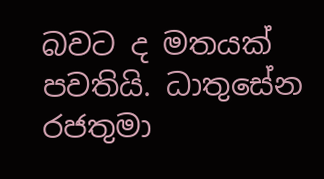බවට ද මතයක් පවතියි. ධාතුසේන රජතුමා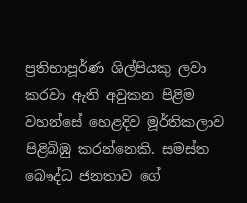ප්‍රතිභාපූර්ණ ශිල්පියකු ලවා කරවා ඇති අවුකන පිළිම වහන්සේ හෙළදිව මූර්තිකලාව පිළිබිඹු කරන්නෙකි. සමස්ත බෞද්ධ ජනතාව ගේ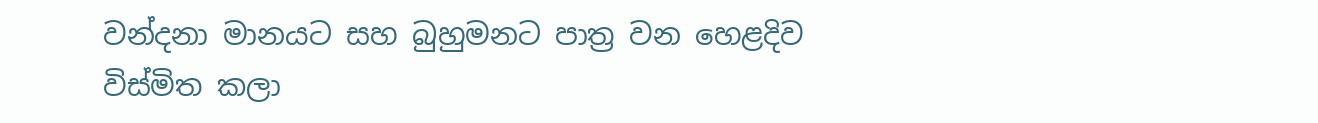වන්දනා මානයට සහ බුහුමනට පාත්‍ර වන හෙළදිව විස්මිත කලා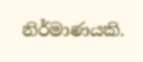නිර්මාණයකි.